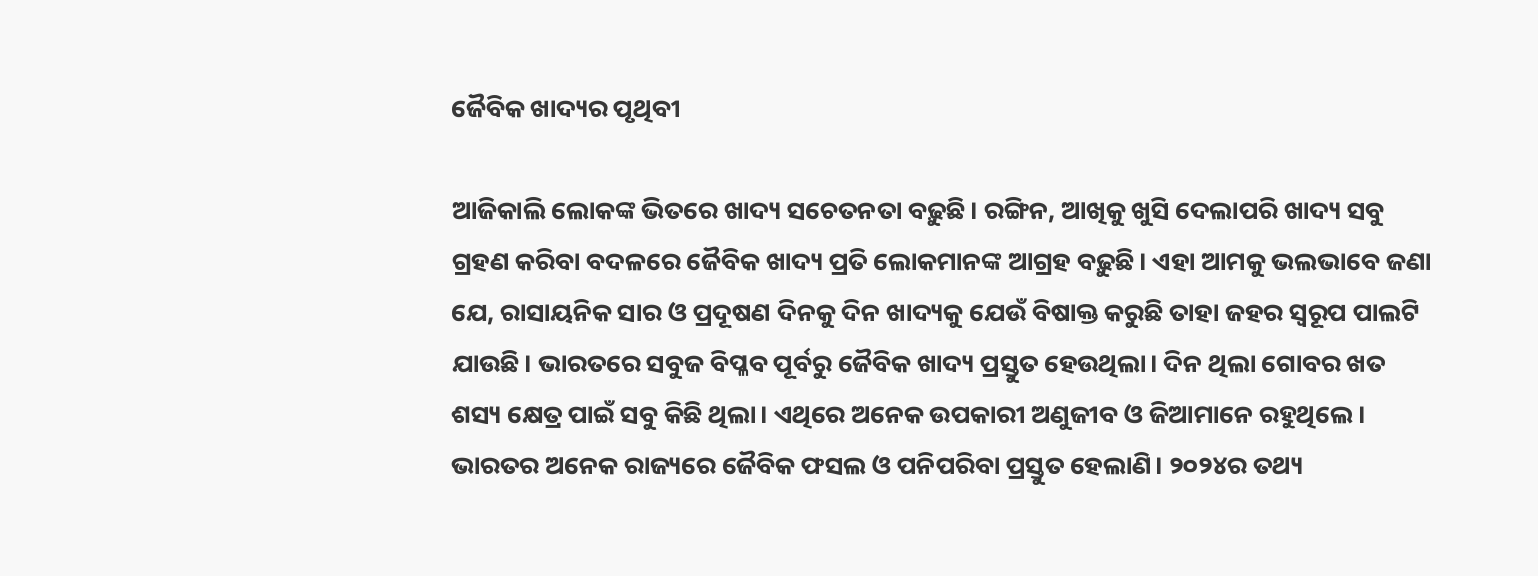ଜୈବିକ ଖାଦ୍ୟର ପୃଥିବୀ

ଆଜିକାଲି ଲୋକଙ୍କ ଭିତରେ ଖାଦ୍ୟ ସଚେତନତା ବଢ଼ୁଛି। ରଙ୍ଗିନ, ଆଖିକୁ ଖୁସି ଦେଲାପରି ଖାଦ୍ୟ ସବୁ ଗ୍ରହଣ କରିବା ବଦଳରେ ଜୈବିକ ଖାଦ୍ୟ ପ୍ରତି ଲୋକମାନଙ୍କ ଆଗ୍ରହ ବଢ଼ୁଛି। ଏହା ଆମକୁ ଭଲଭାବେ ଜଣା ଯେ, ରାସାୟନିକ ସାର ଓ ପ୍ରଦୂଷଣ ଦିନକୁ ଦିନ ଖାଦ୍ୟକୁ ଯେଉଁ ବିଷାକ୍ତ କରୁଛି ତାହା ଜହର ସ୍ବରୂପ ପାଲଟି ଯାଉଛି। ଭାରତରେ ସବୁଜ ବିପ୍ଳବ ପୂର୍ବରୁ ଜୈବିକ ଖାଦ୍ୟ ପ୍ରସ୍ତୁତ ହେଉଥିଲା। ଦିନ ଥିଲା ଗୋବର ଖତ ଶସ୍ୟ କ୍ଷେତ୍ର ପାଇଁ ସବୁ କିଛି ଥିଲା। ଏଥିରେ ଅନେକ ଉପକାରୀ ଅଣୁଜୀବ ଓ ଜିଆମାନେ ରହୁଥିଲେ।
ଭାରତର ଅନେକ ରାଜ୍ୟରେ ଜୈବିକ ଫସଲ ଓ ପନିପରିବା ପ୍ରସ୍ତୁତ ହେଲାଣି। ୨୦୨୪ର ତଥ୍ୟ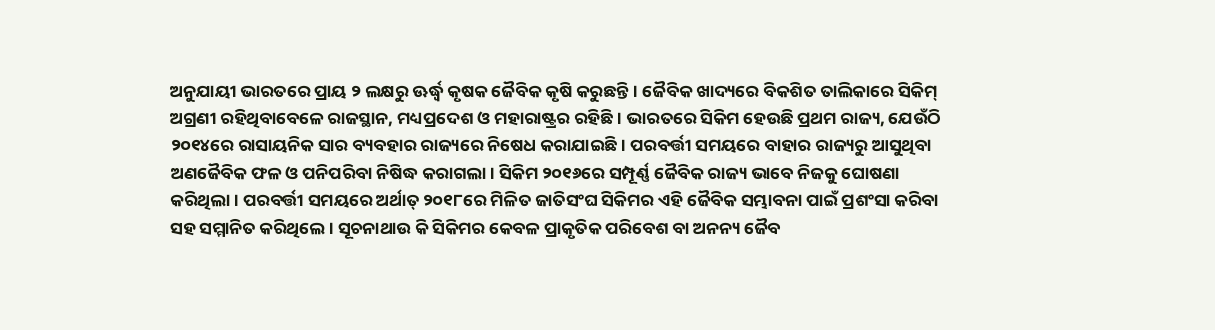ଅନୁଯାୟୀ ଭାରତରେ ପ୍ରାୟ ୨ ଲକ୍ଷରୁ ଊର୍ଦ୍ଧ୍ୱ କୃଷକ ଜୈବିକ କୃଷି କରୁଛନ୍ତି। ଜୈବିକ ଖାଦ୍ୟରେ ବିକଶିତ ତାଲିକାରେ ସିକିମ୍‌ ଅଗ୍ରଣୀ ରହିଥିବାବେଳେ ରାଜସ୍ଥାନ, ମଧ୍ୟପ୍ରଦେଶ ଓ ମହାରାଷ୍ଟ୍ରର ରହିଛି। ଭାରତରେ ସିକିମ ହେଉଛି ପ୍ରଥମ ରାଜ୍ୟ, ଯେଉଁଠି ୨୦୧୪ରେ ରାସାୟନିକ ସାର ବ୍ୟବହାର ରାଜ୍ୟରେ ନିଷେଧ କରାଯାଇଛି। ପରବର୍ତ୍ତୀ ସମୟରେ ବାହାର ରାଜ୍ୟରୁ ଆସୁଥିବା ଅଣଜୈବିକ ଫଳ ଓ ପନିପରିବା ନିଷିଦ୍ଧ କରାଗଲା। ସିକିମ ୨୦୧୬ରେ ସମ୍ପୂର୍ଣ୍ଣ ଜୈବିକ ରାଜ୍ୟ ଭାବେ ନିଜକୁ ଘୋଷଣା କରିଥିଲା। ପରବର୍ତ୍ତୀ ସମୟରେ ଅର୍ଥାତ୍‌ ୨୦୧୮ରେ ମିଳିତ ଜାତିସଂଘ ସିକିମର ଏହି ଜୈବିକ ସମ୍ଭାବନା ପାଇଁ ପ୍ରଶଂସା କରିବା ସହ ସମ୍ମାନିତ କରିଥିଲେ। ସୂଚନାଥାଉ କି ସିକିମର କେବଳ ପ୍ରାକୃତିକ ପରିବେଶ ବା ଅନନ୍ୟ ଜୈବ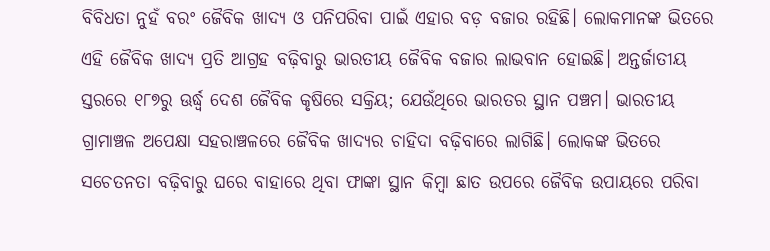ବିବିଧତା ନୁହଁ ବରଂ ଜୈବିକ ଖାଦ୍ୟ ଓ ପନିପରିବା ପାଇଁ ଏହାର ବଡ଼ ବଜାର ରହିଛି। ଲୋକମାନଙ୍କ ଭିତରେ ଏହି ଜୈବିକ ଖାଦ୍ୟ ପ୍ରତି ଆଗ୍ରହ ବଢ଼ିବାରୁ ଭାରତୀୟ ଜୈବିକ ବଜାର ଲାଭବାନ ହୋଇଛି। ଅନ୍ତର୍ଜାତୀୟ ସ୍ତରରେ ୧୮୭ରୁ ଊର୍ଦ୍ଧ୍ୱ ଦେଶ ଜୈବିକ କୃଷିରେ ସକ୍ରିୟ; ଯେଉଁଥିରେ ଭାରତର ସ୍ଥାନ ପଞ୍ଚମ। ଭାରତୀୟ ଗ୍ରାମାଞ୍ଚଳ ଅପେକ୍ଷା ସହରାଞ୍ଚଳରେ ଜୈବିକ ଖାଦ୍ୟର ଚାହିଦା ବଢ଼ିବାରେ ଲାଗିଛି। ଲୋକଙ୍କ ଭିତରେ ସଚେତନତା ବଢ଼ିବାରୁ ଘରେ ବାହାରେ ଥିବା ଫାଙ୍କା ସ୍ଥାନ କିମ୍ବା ଛାତ ଉପରେ ଜୈବିକ ଉପାୟରେ ପରିବା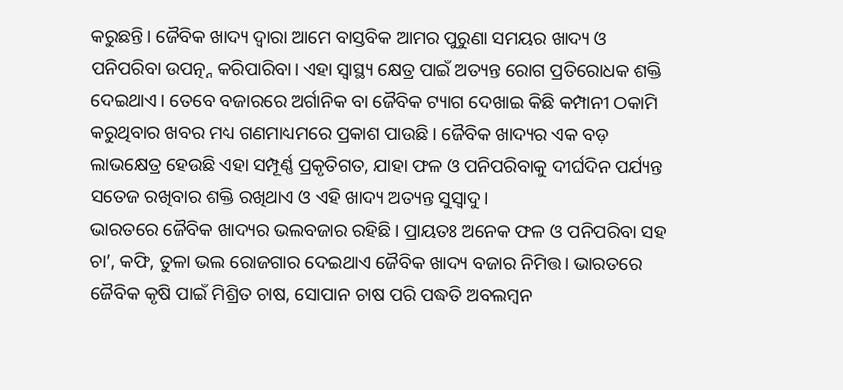କରୁଛନ୍ତି। ଜୈବିକ ଖାଦ୍ୟ ଦ୍ୱାରା ଆମେ ବାସ୍ତବିକ ଆମର ପୁରୁଣା ସମୟର ଖାଦ୍ୟ ଓ ପନିପରିବା ଉପତ୍ନ୍ନ କରିପାରିବା। ଏହା ସ୍ବାସ୍ଥ୍ୟ କ୍ଷେତ୍ର ପାଇଁ ଅତ୍ୟନ୍ତ ରୋଗ ପ୍ରତିରୋଧକ ଶକ୍ତି ଦେଇଥାଏ। ତେବେ ବଜାରରେ ଅର୍ଗାନିକ ବା ଜୈବିକ ଟ୍ୟାଗ ଦେଖାଇ କିଛି କମ୍ପାନୀ ଠକାମି କରୁଥିବାର ଖବର ମଧ୍ୟ ଗଣମାଧ୍ୟମରେ ପ୍ରକାଶ ପାଉଛି। ଜୈବିକ ଖାଦ୍ୟର ଏକ ବଡ଼ ଲାଭକ୍ଷେତ୍ର ହେଉଛି ଏହା ସମ୍ପୂର୍ଣ୍ଣ ପ୍ରକୃତିଗତ, ଯାହା ଫଳ ଓ ପନିପରିବାକୁ ଦୀର୍ଘଦିନ ପର୍ଯ୍ୟନ୍ତ ସତେଜ ରଖିବାର ଶକ୍ତି ରଖିଥାଏ ଓ ଏହି ଖାଦ୍ୟ ଅତ୍ୟନ୍ତ ସୁସ୍ବାଦୁ।
ଭାରତରେ ଜୈବିକ ଖାଦ୍ୟର ଭଲବଜାର ରହିଛି। ପ୍ରାୟତଃ ଅନେକ ଫଳ ଓ ପନିପରିବା ସହ ଚା’, କଫି, ତୁଳା ଭଲ ରୋଜଗାର ଦେଇଥାଏ ଜୈବିକ ଖାଦ୍ୟ ବଜାର ନିମିତ୍ତ। ଭାରତରେ ଜୈବିକ କୃଷି ପାଇଁ ମିଶ୍ରିତ ଚାଷ, ସୋପାନ ଚାଷ ପରି ପଦ୍ଧତି ଅବଲମ୍ବନ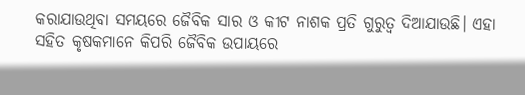କରାଯାଉଥିବା ସମୟରେ ଜୈବିକ ସାର ଓ କୀଟ ନାଶକ ପ୍ରତି ଗୁରୁତ୍ୱ ଦିଆଯାଉଛି। ଏହା ସହିତ କୃଷକମାନେ କିପରି ଜୈବିକ ଉପାୟରେ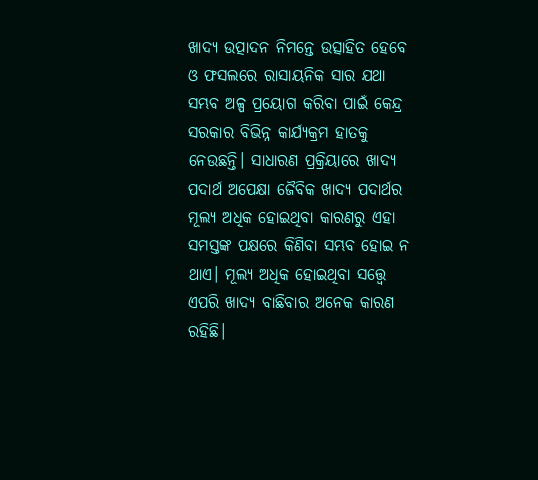ଖାଦ୍ୟ ଉତ୍ପାଦନ ନିମନ୍ତେ ଉତ୍ସାହିତ ହେବେ ଓ ଫସଲରେ ରାସାୟନିକ ସାର ଯଥା ସମ୍ଭବ ଅଳ୍ପ ପ୍ରୟୋଗ କରିବା ପାଇଁ କେନ୍ଦ୍ର ସରକାର ବିଭିନ୍ନ କାର୍ଯ୍ୟକ୍ରମ ହାତକୁ ନେଉଛନ୍ତି। ସାଧାରଣ ପ୍ରକ୍ରିୟାରେ ଖାଦ୍ୟ ପଦାର୍ଥ ଅପେକ୍ଷା ଜୈବିକ ଖାଦ୍ୟ ପଦାର୍ଥର ମୂଲ୍ୟ ଅଧିକ ହୋଇଥିବା କାରଣରୁ ଏହା ସମସ୍ତଙ୍କ ପକ୍ଷରେ କିଣିବା ସମ୍ଭବ ହୋଇ ନ ଥାଏ। ମୂଲ୍ୟ ଅଧିକ ହୋଇଥିବା ସତ୍ତ୍ୱେ ଏପରି ଖାଦ୍ୟ ବାଛିବାର ଅନେକ କାରଣ ରହିଛି।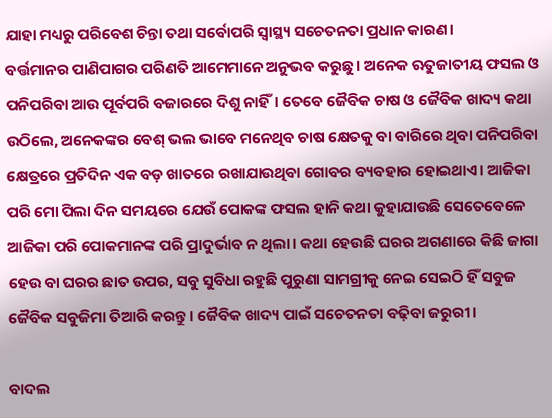ଯାହା ମଧ୍ୟରୁ ପରିବେଶ ଚିନ୍ତା ତଥା ସର୍ବୋପରି ସ୍ବାସ୍ଥ୍ୟ ସଚେତନତା ପ୍ରଧାନ କାରଣ।
ବର୍ତ୍ତମାନର ପାଣିପାଗର ପରିଣତି ଆମେମାନେ ଅନୁଭବ କରୁଛୁ। ଅନେକ ଋତୁଜାତୀୟ ଫସଲ ଓ ପନିପରିବା ଆଉ ପୂର୍ବପରି ବଜାରରେ ଦିଶୁ ନାହିଁ। ତେବେ ଜୈବିକ ଚାଷ ଓ ଜୈବିକ ଖାଦ୍ୟ କଥା ଉଠିଲେ, ଅନେକଙ୍କର ବେଶ୍‌ ଭଲ ଭାବେ ମନେଥିବ ଚାଷ କ୍ଷେତକୁ ବା ବାରିରେ ଥିବା ପନିପରିବା କ୍ଷେତ୍ରରେ ପ୍ରତିଦିନ ଏକ ବଡ଼ ଖାତରେ ରଖାଯାଉଥିବା ଗୋବର ବ୍ୟବହାର ହୋଇଥାଏ। ଆଜିକା ପରି ମୋ ପିଲା ଦିନ ସମୟରେ ଯେଉଁ ପୋକଙ୍କ ଫସଲ ହାନି କଥା କୁହାଯାଉଛି ସେତେବେଳେ ଆଜିକା ପରି ପୋକମାନଙ୍କ ପରି ପ୍ରାଦୁର୍ଭାବ ନ ଥିଲା। କଥା ହେଉଛି ଘରର ଅଗଣାରେ କିଛି ଜାଗା ହେଉ ବା ଘରର ଛାତ ଉପର, ସବୁ ସୁବିଧା ରହୁଛି ପୁରୁଣା ସାମଗ୍ରୀକୁ ନେଇ ସେଇଠି ହିଁ ସବୁଜ ଜୈବିକ ସବୁଜିମା ତିଆରି କରନ୍ତୁ। ଜୈବିକ ଖାଦ୍ୟ ପାଇଁ ସଚେତନତା ବଢ଼ିବା ଜରୁରୀ।

ବାଦଲ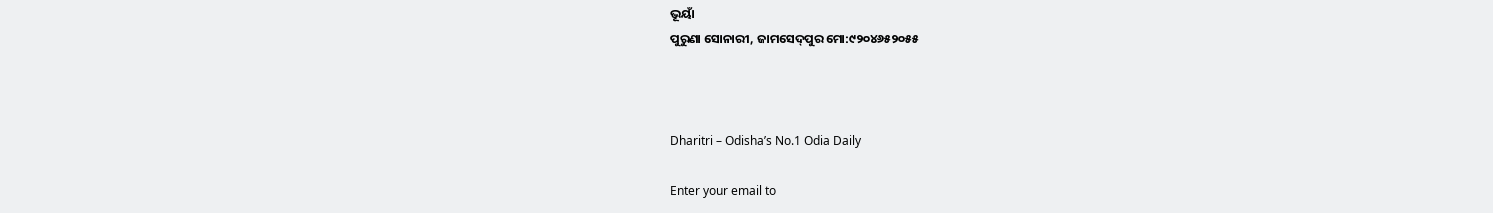ଭୂୟାଁ
ପୁରୁଣା ସୋନାରୀ, ଜାମସେଦ୍‌ପୁର ମୋ:୯୨୦୪୬୫୨୦୫୫



Dharitri – Odisha’s No.1 Odia Daily

Enter your email to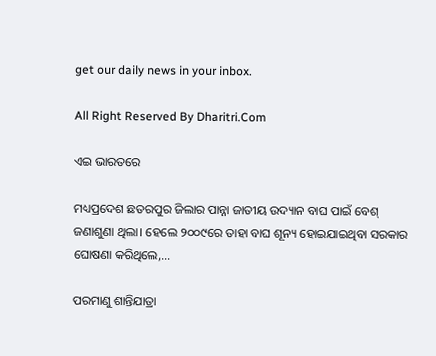get our daily news in your inbox.

All Right Reserved By Dharitri.Com

ଏଇ ଭାରତରେ

ମଧ୍ୟପ୍ରଦେଶ ଛତରପୁର ଜିଲାର ପାନ୍ନା ଜାତୀୟ ଉଦ୍ୟାନ ବାଘ ପାଇଁ ବେଶ୍‌ ଜଣାଶୁଣା ଥିଲା। ହେଲେ ୨୦୦୯ରେ ତାହା ବାଘ ଶୂନ୍ୟ ହୋଇଯାଇଥିବା ସରକାର ଘୋଷଣା କରିଥିଲେ,…

ପରମାଣୁ ଶାନ୍ତିଯାତ୍ରା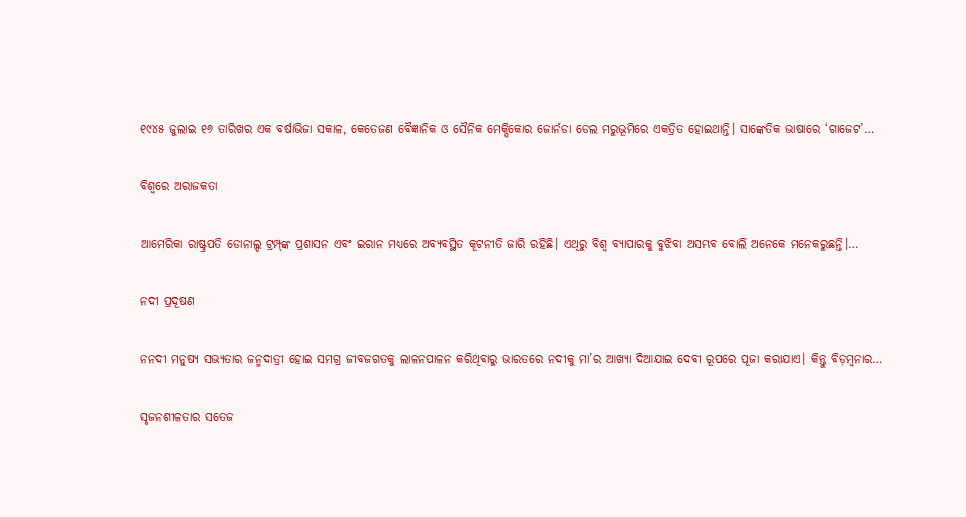୧୯୪୫ ଜୁଲାଇ ୧୬ ତାରିଖର ଏକ ବର୍ଷାଭିଜା ସକାଳ, କେତେଜଣ ବୈଜ୍ଞାନିକ ଓ ସୈନିକ ମେକ୍ସିକୋର ଜୋର୍ନଡା ଡେଲ ମରୁଭୂମିରେ ଏକତ୍ରିତ ହୋଇଥାନ୍ତି। ସାଙ୍କେତିକ ଭାଷାରେ ‘ଗାଜେଟ’…

ବିଶ୍ୱରେ ଅରାଜକତା

ଆମେରିକା ରାଷ୍ଟ୍ରପତି ଡୋନାଲ୍ଡ ଟ୍ରମ୍ପ୍‌ଙ୍କ ପ୍ରଶାସନ ଏବଂ ଇରାନ ମଧ୍ୟରେ ଅବ୍ୟବସ୍ଥିତ କୂଟନୀତି ଜାରି ରହିଛି। ଏଥିରୁ ବିଶ୍ୱ ବ୍ୟାପାରକୁ ବୁଝିବା ଅସମ୍ଭବ ବୋଲି ଅନେକେ ମନେକରୁଛନ୍ତି।…

ନଦୀ ପ୍ରଦୂଷଣ

ନନଦୀ ମନୁଷ୍ୟ ସଭ୍ୟତାର ଜନ୍ମଦାତ୍ରୀ ହୋଇ ସମଗ୍ର ଜୀବଜଗତକୁ ଲାଳନପାଳନ କରିଥିବାରୁ ଭାରତରେ ନଦୀକୁ ମା’ର ଆଖ୍ୟା ଦିଆଯାଇ ଦେବୀ ରୂପରେ ପୂଜା କରାଯାଏ। କିନ୍ତୁ ବିଡ଼ମ୍ବନାର…

ସୃଜନଶୀଳତାର ସତେଜ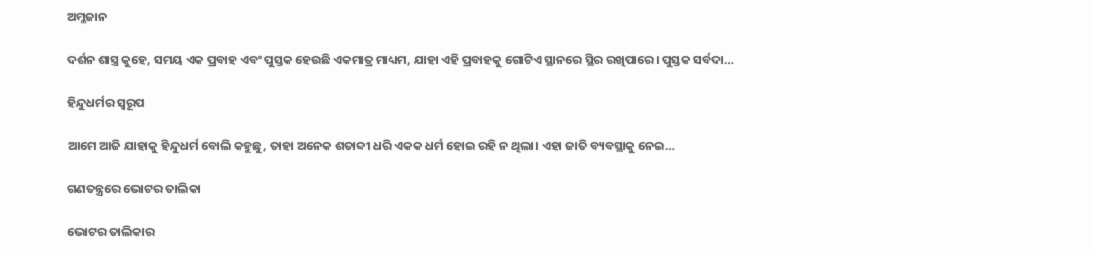ଅମ୍ଳଜାନ

ଦର୍ଶନ ଶାସ୍ତ୍ର କୁହେ, ସମୟ ଏକ ପ୍ରବାହ ଏବଂ ପୁସ୍ତକ ହେଉଛି ଏକମାତ୍ର ମାଧ୍ୟମ, ଯାହା ଏହି ପ୍ରବାହକୁ ଗୋଟିଏ ସ୍ଥାନରେ ସ୍ଥିର ରଖିପାରେ। ପୁସ୍ତକ ସର୍ବଦା…

ହିନ୍ଦୁଧର୍ମର ସ୍ବରୂପ

ଆମେ ଆଜି ଯାହାକୁ ହିନ୍ଦୁଧର୍ମ ବୋଲି କହୁଛୁ, ତାହା ଅନେକ ଶତାବ୍ଦୀ ଧରି ଏକକ ଧର୍ମ ହୋଇ ରହି ନ ଥିଲା। ଏହା ଜାତି ବ୍ୟବସ୍ଥାକୁ ନେଇ…

ଗଣତନ୍ତ୍ରରେ ଭୋଟର ତାଲିକା

ଭୋଟର ତାଲିକାର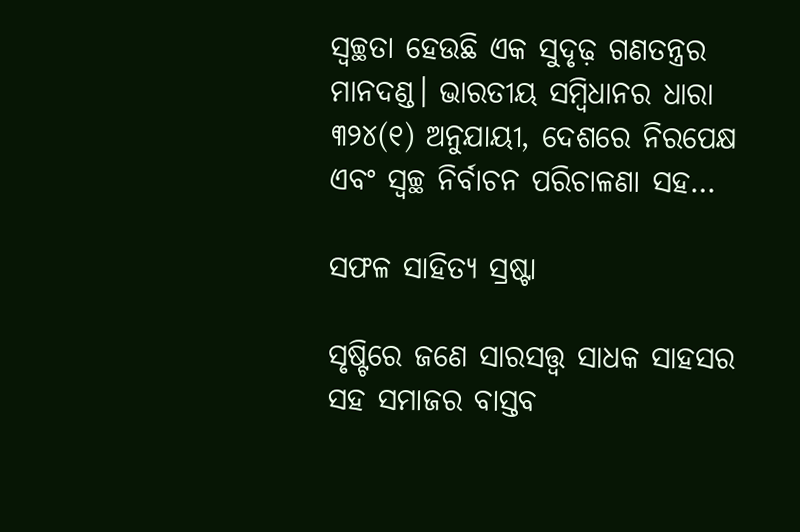ସ୍ବଚ୍ଛତା ହେଉଛି ଏକ ସୁଦୃଢ଼ ଗଣତନ୍ତ୍ରର ମାନଦଣ୍ଡ। ଭାରତୀୟ ସମ୍ବିଧାନର ଧାରା ୩୨୪(୧) ଅନୁଯାୟୀ, ଦେଶରେ ନିରପେକ୍ଷ ଏବଂ ସ୍ବଚ୍ଛ ନିର୍ବାଚନ ପରିଚାଳଣା ସହ…

ସଫଳ ସାହିତ୍ୟ ସ୍ରଷ୍ଟା

ସୃଷ୍ଟିରେ ଜଣେ ସାରସତ୍ତ୍ୱ ସାଧକ ସାହସର ସହ ସମାଜର ବାସ୍ତବ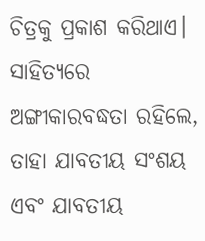ଚିତ୍ରକୁ ପ୍ରକାଶ କରିଥାଏ। ସାହିତ୍ୟରେ ଅଙ୍ଗୀକାରବଦ୍ଧତା ରହିଲେ, ତାହା ଯାବତୀୟ ସଂଶୟ ଏବଂ ଯାବତୀୟ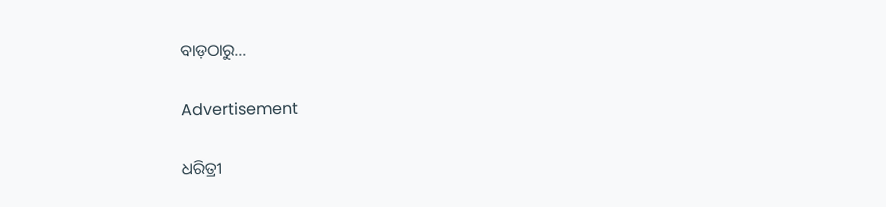ବାଡ଼ଠାରୁ…

Advertisement

ଧରିତ୍ରୀ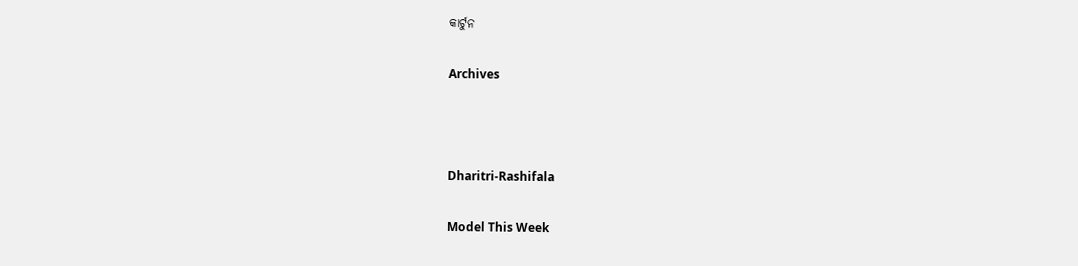କାର୍ଟୁନ

Archives



Dharitri-Rashifala

Model This Week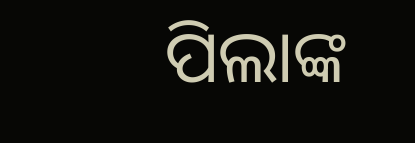ପିଲାଙ୍କ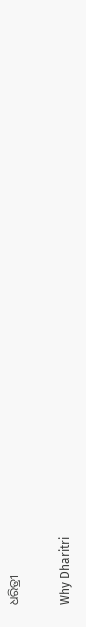ଧରିତ୍ରୀ

Why Dharitri